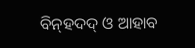ବି‌ନ୍‌ହଦଦ୍ ଓ ଆହାବ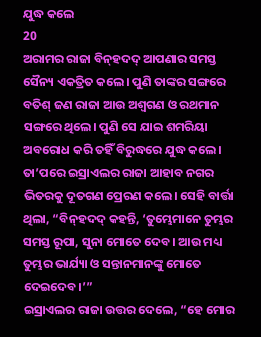ଯୁଦ୍ଧ କଲେ
20
ଅରାମର ରାଜା ବି‌ନ୍‌ହଦଦ୍ ଆପଣାର ସମସ୍ତ ସୈନ୍ୟ ଏକତ୍ରିତ କଲେ। ପୁଣି ତାଙ୍କର ସଙ୍ଗରେ ବତିଶ୍ ଜଣ ରାଜା ଆଉ ଅଶ୍ୱଗଣ ଓ ରଥମାନ ସଙ୍ଗରେ ଥିଲେ। ପୁଣି ସେ ଯାଇ ଶମରିୟା ଅବରୋଧ କରି ତହିଁ ବିରୁଦ୍ଧରେ ଯୁଦ୍ଧ କଲେ। ତା’ପରେ ଇସ୍ରାଏଲର ରାଜା ଆହାବ ନଗର ଭିତରକୁ ଦୂତଗଣ ପ୍ରେରଣ କଲେ। ସେହି ବାର୍ତ୍ତା ଥିଲା, “ବି‌ନ୍‌ହଦଦ୍ କହନ୍ତି, ‘ତୁମ୍ଭେମାନେ ତୁମ୍ଭର ସମସ୍ତ ରୂପା, ସୁନା ମୋତେ ଦେବ। ଆଉ ମଧ୍ୟ ତୁମ୍ଭର ଭାର୍ଯ୍ୟା ଓ ସନ୍ତାନମାନଙ୍କୁ ମୋତେ ଦେଇଦେବ।’”
ଇସ୍ରାଏଲର ରାଜା ଉତ୍ତର ଦେଲେ, “ହେ ମୋର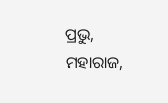ପ୍ରଭୁ, ମହାରାଜ,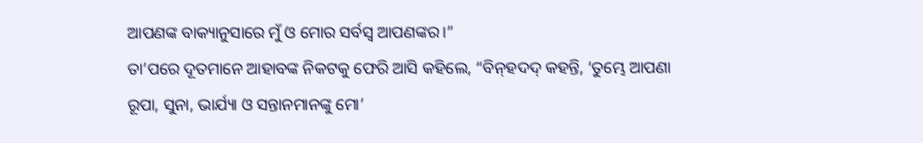ଆପଣଙ୍କ ବାକ୍ୟାନୁସାରେ ମୁଁ ଓ ମୋର ସର୍ବସ୍ୱ ଆପଣଙ୍କର।”
ତା’ପରେ ଦୂତମାନେ ଆହାବଙ୍କ ନିକଟକୁ ଫେରି ଆସି କହିଲେ, “ବି‌ନ୍‌ହଦଦ୍ କହନ୍ତି, ‘ତୁମ୍ଭେ ଆପଣା ରୂପା, ସୁନା, ଭାର୍ଯ୍ୟା ଓ ସନ୍ତାନମାନଙ୍କୁ ମୋ’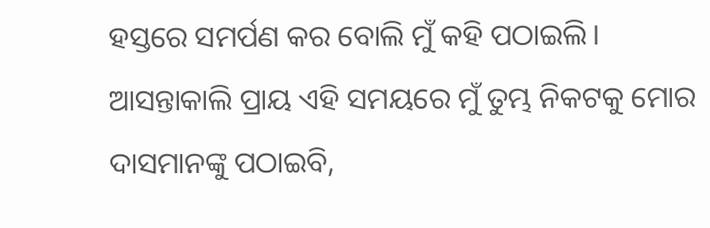ହସ୍ତରେ ସମର୍ପଣ କର ବୋଲି ମୁଁ କହି ପଠାଇଲି। ଆସନ୍ତାକାଲି ପ୍ରାୟ ଏହି ସମୟରେ ମୁଁ ତୁମ୍ଭ ନିକଟକୁ ମୋର ଦାସମାନଙ୍କୁ ପଠାଇବି,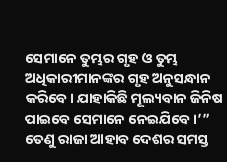ସେମାନେ ତୁମ୍ଭର ଗୃହ ଓ ତୁମ୍ଭ ଅଧିକାରୀମାନଙ୍କର ଗୃହ ଅନୁସନ୍ଧାନ କରିବେ। ଯାହାକିଛି ମୂଲ୍ୟବାନ ଜିନିଷ ପାଇବେ ସେମାନେ ନେଇଯିବେ।’”
ତେଣୁ ରାଜା ଆହାବ ଦେଶର ସମସ୍ତ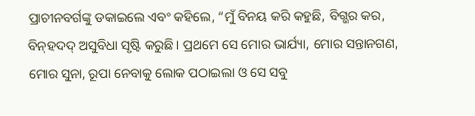ପ୍ରାଚୀନବର୍ଗଙ୍କୁ ଡକାଇଲେ ଏବଂ କହିଲେ, “ମୁଁ ବିନୟ କରି କହୁଛି, ବିଗ୍ଭର କର, ବି‌ନ୍‌ହଦଦ୍ ଅସୁବିଧା ସୃଷ୍ଟି କରୁଛି। ପ୍ରଥମେ ସେ ମୋର ଭାର୍ଯ୍ୟା, ମୋର ସନ୍ତାନଗଣ, ମୋର ସୁନା, ରୂପା ନେବାକୁ ଲୋକ ପଠାଇଲା ଓ ସେ ସବୁ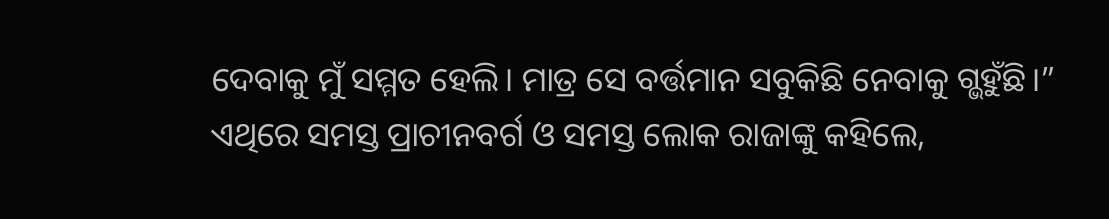ଦେବାକୁ ମୁଁ ସମ୍ମତ ହେଲି। ମାତ୍ର ସେ ବର୍ତ୍ତମାନ ସବୁକିଛି ନେବାକୁ ଗ୍ଭହୁଁଛି।”
ଏଥିରେ ସମସ୍ତ ପ୍ରାଚୀନବର୍ଗ ଓ ସମସ୍ତ ଲୋକ ରାଜାଙ୍କୁ କହିଲେ,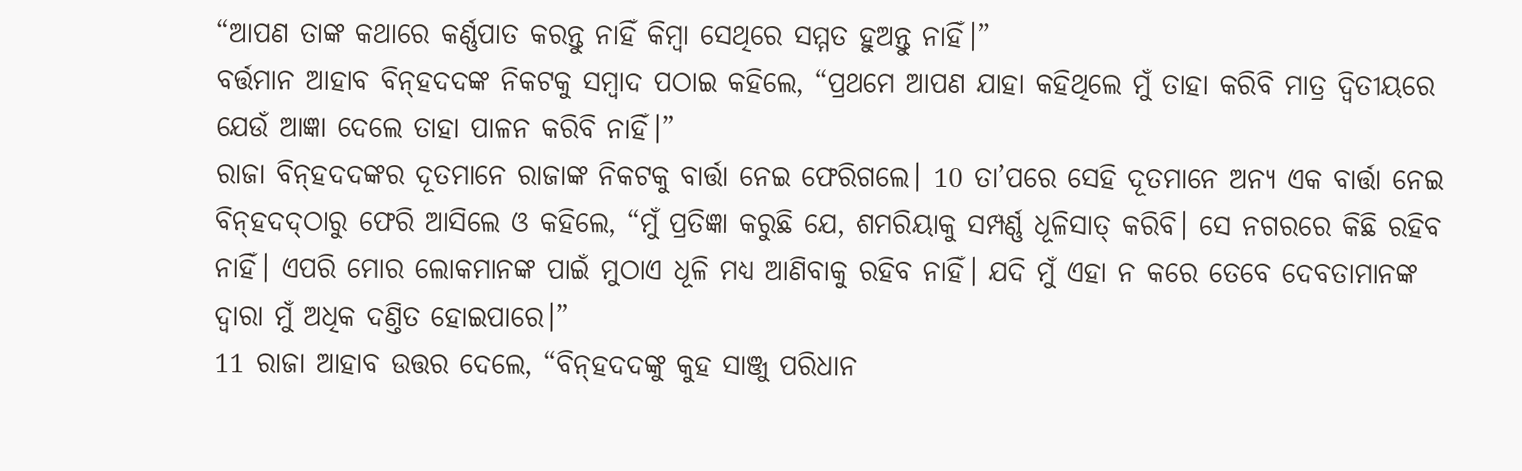“ଆପଣ ତାଙ୍କ କଥାରେ କର୍ଣ୍ଣପାତ କରନ୍ତୁ ନାହିଁ କିମ୍ବା ସେଥିରେ ସମ୍ମତ ହୁଅନ୍ତୁ ନାହିଁ।”
ବର୍ତ୍ତମାନ ଆହାବ ବି‌ନ୍‌ହଦ‌ଦଙ୍କ ନିକଟକୁ ସମ୍ବାଦ ପଠାଇ କହିଲେ, “ପ୍ରଥମେ ଆପଣ ଯାହା କହିଥିଲେ ମୁଁ ତାହା କରିବି ମାତ୍ର ଦ୍ୱିତୀୟରେ ଯେଉଁ ଆଜ୍ଞା ଦେଲେ ତାହା ପାଳନ କରିବି ନାହିଁ।”
ରାଜା ବି‌ନ୍‌ହଦ‌ଦଙ୍କର ଦୂତମାନେ ରାଜାଙ୍କ ନିକଟକୁ ବାର୍ତ୍ତା ନେଇ ଫେରିଗଲେ। 10 ତା’ପରେ ସେହି ଦୂତମାନେ ଅନ୍ୟ ଏକ ବାର୍ତ୍ତା ନେଇ ବି‌ନ୍‌ହଦ‌ଦ୍‌ଠାରୁ ଫେରି ଆସିଲେ ଓ କହିଲେ, “ମୁଁ ପ୍ରତିଜ୍ଞା କରୁଛି ଯେ, ଶମରିୟାକୁ ସମ୍ପର୍ଣ୍ଣ ଧୂଳିସାତ୍ କରିବି। ସେ ନଗରରେ କିଛି ରହିବ ନାହିଁ। ଏପରି ମୋର ଲୋକମାନଙ୍କ ପାଇଁ ମୁଠାଏ ଧୂଳି ମଧ୍ୟ ଆଣିବାକୁ ରହିବ ନାହିଁ। ଯଦି ମୁଁ ଏହା ନ କରେ ତେବେ ଦେବତାମାନଙ୍କ ଦ୍ୱାରା ମୁଁ ଅଧିକ ଦଣ୍ତିତ ହୋଇପାରେ।”
11 ରାଜା ଆହାବ ଉତ୍ତର ଦେଲେ, “ବି‌ନ୍‌ହଦ‌ଦଙ୍କୁ କୁହ ସାଞ୍ଜୁ ପରିଧାନ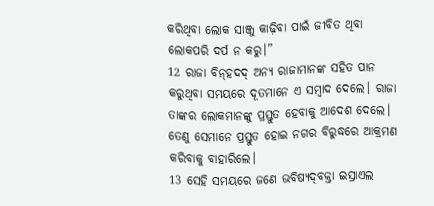କରିଥିବା ଲୋକ ସାଞ୍ଜୁ କାଢ଼ିବା ପାଇଁ ଜୀବିତ ଥିବା ଲୋକପରି ଦର୍ପ ନ କରୁ।”
12 ରାଜା ବି‌ନ୍‌ହଦଦ୍ ଅନ୍ୟ ରାଜାମାନଙ୍କ ସହିତ ପାନ କରୁଥିବା ସମୟରେ ଦୂତମାନେ ଏ ସମ୍ବାଦ ଦେଲେ। ରାଜା ତାଙ୍କର ଲୋକମାନଙ୍କୁ ପ୍ରସ୍ତୁତ ହେବାକୁ ଆଦେଶ ଦେଲେ। ତେଣୁ ସେମାନେ ପ୍ରସ୍ତୁତ ହୋଇ ନଗର ବିରୁଦ୍ଧରେ ଆକ୍ରମଣ କରିବାକୁ ବାହାରିଲେ।
13 ସେହି ସମୟରେ ଜଣେ ଭବିଷ୍ୟ‌ଦ୍‌ବକ୍ତା ଇସ୍ରାଏଲ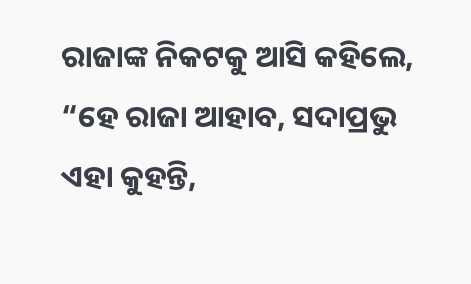ରାଜାଙ୍କ ନିକଟକୁ ଆସି କହିଲେ, “ହେ ରାଜା ଆହାବ, ସଦାପ୍ରଭୁ ଏହା କୁହନ୍ତି,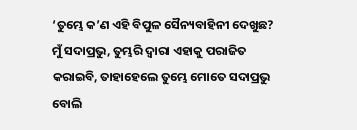‘ତୁମ୍ଭେ କ’ଣ ଏହି ବିପୁଳ ସୈନ୍ୟବାହିନୀ ଦେଖୁଛ? ମୁଁ ସଦାପ୍ରଭୁ, ତୁମ୍ଭରି ଦ୍ୱାରା ଏହାକୁ ପରାଜିତ କରାଇବି, ତାହାହେଲେ ତୁମ୍ଭେ ମୋତେ ସଦାପ୍ରଭୁ ବୋଲି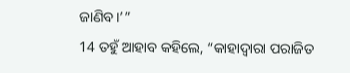ଜାଣିବ।’”
14 ତହୁଁ ଆହାବ କହିଲେ, “କାହାଦ୍ୱାରା ପରାଜିତ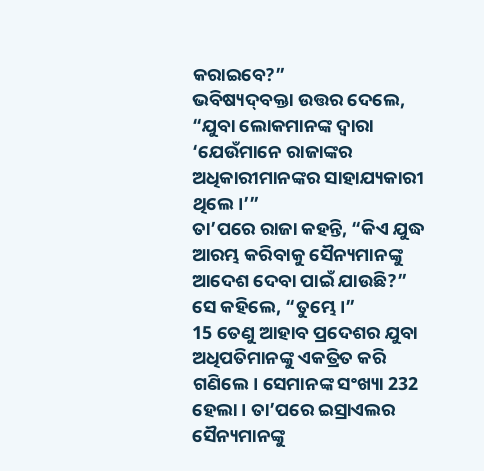କରାଇବେ?”
ଭବିଷ୍ୟ‌ଦ୍‌ବକ୍ତା ଉତ୍ତର ଦେଲେ, “ଯୁବା ଲୋକମାନଙ୍କ ଦ୍ୱାରା ‘ଯେଉଁମାନେ ରାଜାଙ୍କର ଅଧିକାରୀମାନଙ୍କର ସାହାଯ୍ୟକାରୀ ଥିଲେ।’”
ତା’ପରେ ରାଜା କହନ୍ତି, “କିଏ ଯୁଦ୍ଧ ଆରମ୍ଭ କରିବାକୁ ସୈନ୍ୟମାନଙ୍କୁ ଆଦେଶ ଦେବା ପାଇଁ ଯାଉଛି?”
ସେ କହିଲେ, “ତୁମ୍ଭେ।”
15 ତେଣୁ ଆହାବ ପ୍ରଦେଶର ଯୁବା ଅଧିପତିମାନଙ୍କୁ ଏକତ୍ରିତ କରି ଗଣିଲେ। ସେମାନଙ୍କ ସଂଖ୍ୟା 232 ହେଲା। ତା’ପରେ ଇସ୍ରାଏଲର ସୈନ୍ୟମାନଙ୍କୁ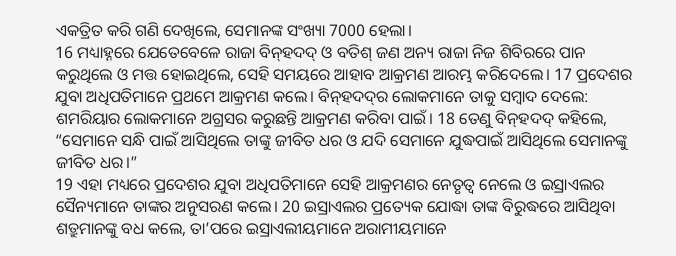ଏକତ୍ରିତ କରି ଗଣି ଦେଖିଲେ, ସେମାନଙ୍କ ସଂଖ୍ୟା 7000 ହେଲା।
16 ମଧ୍ୟାହ୍ନରେ ଯେତେବେଳେ ରାଜା ବି‌ନ୍‌ହଦଦ୍ ଓ ବତିଶ୍ ଜଣ ଅନ୍ୟ ରାଜା ନିଜ ଶିବିରରେ ପାନ କରୁଥିଲେ ଓ ମତ୍ତ ହୋଇଥିଲେ, ସେହି ସମୟରେ ଆହାବ ଆକ୍ରମଣ ଆରମ୍ଭ କରିଦେଲେ। 17 ପ୍ରଦେଶର ଯୁବା ଅଧିପତିମାନେ ପ୍ରଥମେ ଆକ୍ରମଣ କଲେ। ବି‌ନ୍‌ହଦ‌ଦ୍‌ର ଲୋକମାନେ ତାକୁ ସମ୍ବାଦ ଦେଲେ: ଶମରିୟାର ଲୋକମାନେ ଅଗ୍ରସର କରୁଛନ୍ତି ଆକ୍ରମଣ କରିବା ପାଇଁ। 18 ତେଣୁ ବି‌ନ୍‌ହଦଦ୍ କହିଲେ, “ସେମାନେ ସନ୍ଧି ପାଇଁ ଆସିଥିଲେ ତାଙ୍କୁ ଜୀବିତ ଧର ଓ ଯଦି ସେମାନେ ଯୁଦ୍ଧପାଇଁ ଆସିଥିଲେ ସେମାନଙ୍କୁ ଜୀବିତ ଧର।”
19 ଏହା ମଧ୍ୟରେ ପ୍ରଦେଶର ଯୁବା ଅଧିପତିମାନେ ସେହି ଆକ୍ରମଣର ନେତୃତ୍ୱ ନେଲେ ଓ ଇସ୍ରାଏଲର ସୈନ୍ୟମାନେ ତାଙ୍କର ଅନୁସରଣ କଲେ। 20 ଇସ୍ରାଏଲର ପ୍ରତ୍ୟେକ ଯୋଦ୍ଧା ତାଙ୍କ ବିରୁଦ୍ଧରେ ଆସିଥିବା ଶତ୍ରୁମାନଙ୍କୁ ବଧ କଲେ, ତା’ପରେ ଇସ୍ରାଏଲୀୟମାନେ ଅରାମୀୟମାନେ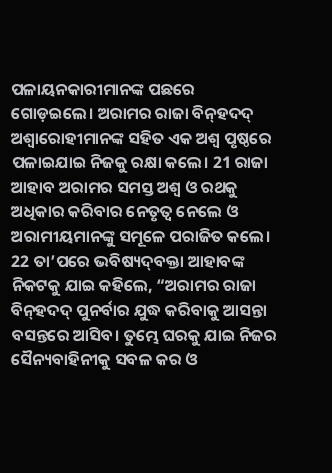ପଳାୟନକାରୀମାନଙ୍କ ପଛରେ ଗୋଡ଼ଇଲେ। ଅରାମର ରାଜା ବି‌ନ୍‌ହଦଦ୍ ଅଶ୍ୱାରୋହୀମାନଙ୍କ ସହିତ ଏକ ଅଶ୍ୱ ପୃଷ୍ଠରେ ପଳାଇଯାଇ ନିଜକୁ ରକ୍ଷା କଲେ। 21 ରାଜା ଆହାବ ଅରାମର ସମସ୍ତ ଅଶ୍ୱ ଓ ରଥକୁ ଅଧିକାର କରିବାର ନେତୃତ୍ୱ ନେଲେ ଓ ଅରାମୀୟମାନଙ୍କୁ ସମୂଳେ ପରାଜିତ କଲେ।
22 ତା’ପରେ ଭବିଷ୍ୟ‌ଦ୍‌ବକ୍ତା ଆହାବଙ୍କ ନିକଟକୁ ଯାଇ କହିଲେ, “ଅରାମର ରାଜା ବି‌ନ୍‌ହଦଦ୍ ପୁନର୍ବାର ଯୁଦ୍ଧ କରିବାକୁ ଆସନ୍ତା ବସନ୍ତରେ ଆସିବ। ତୁମ୍ଭେ ଘରକୁ ଯାଇ ନିଜର ସୈନ୍ୟବାହିନୀକୁ ସବଳ କର ଓ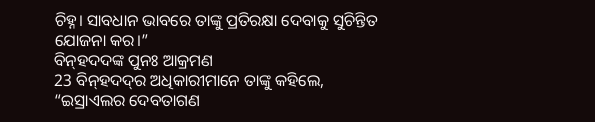ଚିହ୍ନ। ସାବଧାନ ଭାବରେ ତାଙ୍କୁ ପ୍ରତିରକ୍ଷା ଦେବାକୁ ସୁଚିନ୍ତିତ ଯୋଜନା କର।”
ବି‌ନ୍‌ହଦ‌ଦଙ୍କ ପୁନଃ ଆକ୍ରମଣ
23 ବି‌ନ୍‌ହଦ‌ଦ୍‌ର ଅଧିକାରୀମାନେ ତାଙ୍କୁ କହିଲେ, “ଇସ୍ରାଏଲର ଦେବତାଗଣ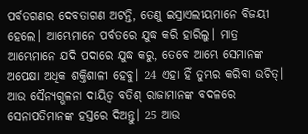ପର୍ବତଗଣର ଦେବତାଗଣ ଅଟନ୍ତି, ତେଣୁ ଇସ୍ରାଏଲୀୟମାନେ ବିଜୟୀ ହେଲେ। ଆମ୍ଭେମାନେ ପର୍ବତରେ ଯୁଦ୍ଧ କରି ହାରିଲୁ। ମାତ୍ର ଆମ୍ଭେମାନେ ଯଦି ପଦାରେ ଯୁଦ୍ଧ କରୁ, ତେବେ ଆମ୍ଭେ ସେମାନଙ୍କ ଅପେକ୍ଷା ଅଧିକ ଶକ୍ତିଶାଳୀ ହେବୁ। 24 ଏହା ହିଁ ତୁମ୍ଭର କରିବା ଉଚିତ୍। ଆଉ ସୈନ୍ୟଗ୍ଭଳନା ଦାୟିତ୍ୱ ବତିଶ୍ ରାଜାମାନଙ୍କ ବଦଳରେ ସେନାପତିମାନଙ୍କ ହସ୍ତରେ ଦିଅନ୍ତୁ। 25 ଆଉ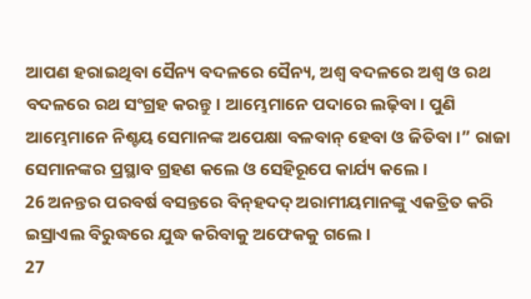ଆପଣ ହରାଇଥିବା ସୈନ୍ୟ ବଦଳରେ ସୈନ୍ୟ, ଅଶ୍ୱ ବଦଳରେ ଅଶ୍ୱ ଓ ରଥ ବଦଳରେ ରଥ ସଂଗ୍ରହ କରନ୍ତୁ। ଆମ୍ଭେମାନେ ପଦାରେ ଲଢ଼ିବା। ପୁଣି ଆମ୍ଭେମାନେ ନିଶ୍ଚୟ ସେମାନଙ୍କ ଅପେକ୍ଷା ବଳବା‌ନ୍‌ ହେବା ଓ ଜିତିବା।” ରାଜା ସେମାନଙ୍କର ପ୍ରସ୍ଥାବ ଗ୍ରହଣ କଲେ ଓ ସେହିରୂପେ କାର୍ଯ୍ୟ କଲେ।
26 ଅନନ୍ତର ପରବର୍ଷ ବସନ୍ତରେ ବି‌ନ୍‌ହଦଦ୍ ଅରାମୀୟମାନଙ୍କୁ ଏକତ୍ରିତ କରି ଇସ୍ରାଏଲ ବିରୁଦ୍ଧରେ ଯୁଦ୍ଧ କରିବାକୁ ଅଫେକକୁ ଗଲେ।
27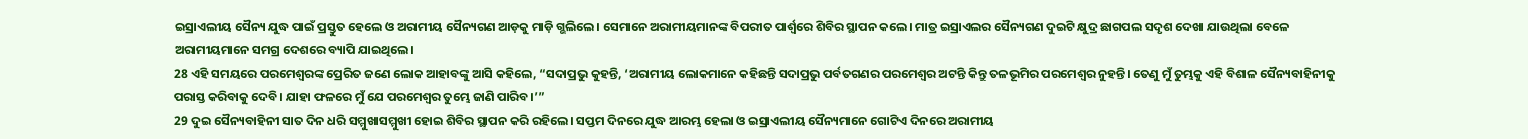ଇସ୍ରାଏଲୀୟ ସୈନ୍ୟ ଯୁଦ୍ଧ ପାଇଁ ପ୍ରସ୍ତୁତ ହେଲେ ଓ ଅରାମୀୟ ସୈନ୍ୟଗଣ ଆଡ଼କୁ ମାଡ଼ି ଗ୍ଭଲିଲେ। ସେମାନେ ଅରାମୀୟମାନଙ୍କ ବିପରୀତ ପାର୍ଶ୍ୱରେ ଶିବିର ସ୍ଥାପନ କଲେ। ମାତ୍ର ଇସ୍ରାଏଲର ସୈନ୍ୟଗଣ ଦୁଇଟି କ୍ଷୁଦ୍ର ଛାଗପଲ ସଦୃଶ ଦେଖା ଯାଉଥିଲା ବେଳେ ଅରାମୀୟମାନେ ସମଗ୍ର ଦେଶରେ ବ୍ୟାପି ଯାଇଥିଲେ।
28 ଏହି ସମୟରେ ପରମେଶ୍ୱରଙ୍କ ପ୍ରେରିତ ଜଣେ ଲୋକ ଆହାବଙ୍କୁ ଆସି କହିଲେ, “ସଦାପ୍ରଭୁ କୁହନ୍ତି, ‘ଅରାମୀୟ ଲୋକମାନେ କହିଛନ୍ତି ସଦାପ୍ରଭୁ ପର୍ବତଗଣର ପରମେଶ୍ୱର ଅଟନ୍ତି କିନ୍ତୁ ତଳଭୂମିର ପରମେଶ୍ୱର ନୁହନ୍ତି। ତେଣୁ ମୁଁ ତୁମ୍ଭକୁ ଏହି ବିଶାଳ ସୈନ୍ୟବାହିନୀକୁ ପରାସ୍ତ କରିବାକୁ ଦେବି। ଯାହା ଫଳରେ ମୁଁ ଯେ ପରମେଶ୍ୱର ତୁମ୍ଭେ ଜାଣି ପାରିବ।’”
29 ଦୁଇ ସୈନ୍ୟବାହିନୀ ସାତ ଦିନ ଧରି ସମ୍ମୁଖାସମ୍ମୁଖୀ ହୋଇ ଶିବିର ସ୍ଥାପନ କରି ରହିଲେ। ସପ୍ତମ ଦିନରେ ଯୁଦ୍ଧ ଆରମ୍ଭ ହେଲା ଓ ଇସ୍ରାଏଲୀୟ ସୈନ୍ୟମାନେ ଗୋଟିଏ ଦିନରେ ଅରାମୀୟ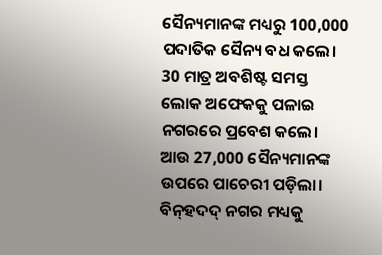ସୈନ୍ୟମାନଙ୍କ ମଧ୍ୟରୁ 100,000 ପଦାତିକ ସୈନ୍ୟ ବଧ କଲେ। 30 ମାତ୍ର ଅବଶିଷ୍ଟ ସମସ୍ତ ଲୋକ ଅଫେକକୁ ପଳାଇ ନଗରରେ ପ୍ରବେଶ କଲେ। ଆଉ 27,000 ସୈନ୍ୟମାନଙ୍କ ଉପରେ ପାଚେରୀ ପଡ଼ିଲା। ବି‌ନ୍‌ହଦଦ୍ ନଗର ମଧ୍ୟକୁ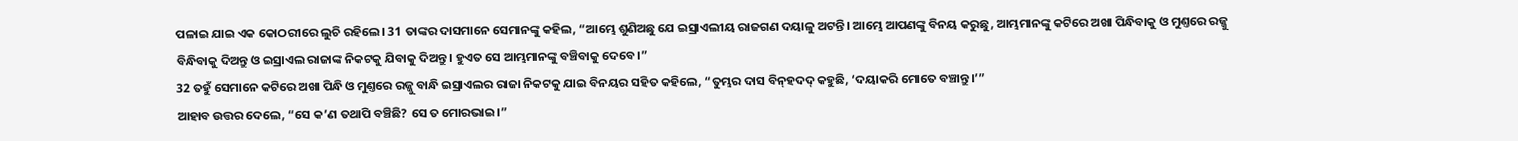ପଳାଇ ଯାଇ ଏକ କୋଠରୀରେ ଲୁଚି ରହିଲେ। 31 ତାଙ୍କର ଦାସମାନେ ସେମାନଙ୍କୁ କହିଲ, “ଆମ୍ଭେ ଶୁଣିଅଛୁ ଯେ ଇସ୍ରାଏଲୀୟ ରାଜଗଣ ଦୟାଳୁ ଅଟନ୍ତି। ଆମ୍ଭେ ଆପଣଙ୍କୁ ବିନୟ କରୁଛୁ, ଆମ୍ଭମାନଙ୍କୁ କଟିରେ ଅଖା ପିନ୍ଧିବାକୁ ଓ ମୁଣ୍ତରେ ରଜ୍ଜୁ ବିନ୍ଧିବାକୁ ଦିଅନ୍ତୁ ଓ ଇସ୍ରାଏଲ ରାଜାଙ୍କ ନିକଟକୁ ଯିବାକୁ ଦିଅନ୍ତୁ। ହୁଏତ ସେ ଆମ୍ଭମାନଙ୍କୁ ବଞ୍ଚିବାକୁ ଦେବେ।”
32 ତହୁଁ ସେମାନେ କଟିରେ ଅଖା ପିନ୍ଧି ଓ ମୁଣ୍ତରେ ରଜ୍ଜୁ ବାନ୍ଧି ଇସ୍ରାଏଲର ରାଜା ନିକଟକୁ ଯାଇ ବିନୟର ସହିତ କହିଲେ, “ତୁମ୍ଭର ଦାସ ବି‌ନ୍‌ହଦଦ୍ କହୁଛି, ‘ଦୟାକରି ମୋତେ ବଞ୍ଚାନ୍ତୁ।’”
ଆହାବ ଉତ୍ତର ଦେଲେ, “ସେ କ’ଣ ତଥାପି ବଞ୍ଚିଛି? ସେ ତ ମୋରଭାଇ।”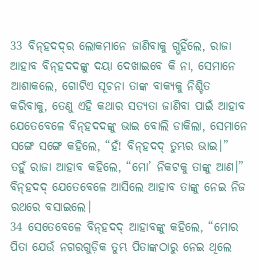33 ବି‌ନ୍‌ହଦ‌ଦ୍‌ର ଲୋକମାନେ ଜାଣିବାକୁ ଗ୍ଭହିଁଲେ, ରାଜା ଆହାବ ବି‌ନ୍‌ହଦ‌ଦଙ୍କୁ ଦୟା ଦେଖାଇବେ କି ନା, ସେମାନେ ଆଶାକଲେ, ଗୋଟିଏ ସୂଚନା ତାଙ୍କ ବାକ୍ୟକୁ ନିଶ୍ଚିତ କରିବାକୁ, ତେଣୁ ଏହି କଥାର ସତ୍ୟତା ଜାଣିବା ପାଇଁ ଆହାବ ଯେତେବେଳେ ବି‌ନ୍‌ହଦ‌ଦଙ୍କୁ ଭାଇ ବୋଲି ଡାକିଲା, ସେମାନେ ସଙ୍ଗେ ସଙ୍ଗେ କହିଲେ, “ହଁ! ବି‌ନ୍‌ହଦଦ୍ ତୁମ୍ଭର ଭାଇ।”
ତହୁଁ ରାଜା ଆହାବ କହିଲେ, “ମୋ’ ନିକଟକୁ ତାଙ୍କୁ ଆଣ।” ବି‌ନ୍‌ହଦଦ୍ ଯେତେବେଳେ ଆସିଲେ ଆହାବ ତାଙ୍କୁ ନେଇ ନିଜ ରଥରେ ବସାଇଲେ।
34 ସେତେବେଳେ ବି‌ନ୍‌ହଦଦ୍ ଆହାବଙ୍କୁ କହିଲେ, “ମୋର ପିତା ଯେଉଁ ନଗରଗୁଡ଼ିକ ତୁମ୍ଭ ପିତାଙ୍କଠାରୁ ନେଇ ଥିଲେ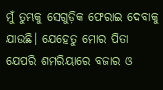ମୁଁ ତୁମ୍ଭକୁ ସେଗୁଡ଼ିକ ଫେରାଇ ଦେବାକୁ ଯାଉଛି। ଯେହେତୁ ମୋର ପିତା ଯେପରି ଶମରିୟାରେ ବଜାର ଓ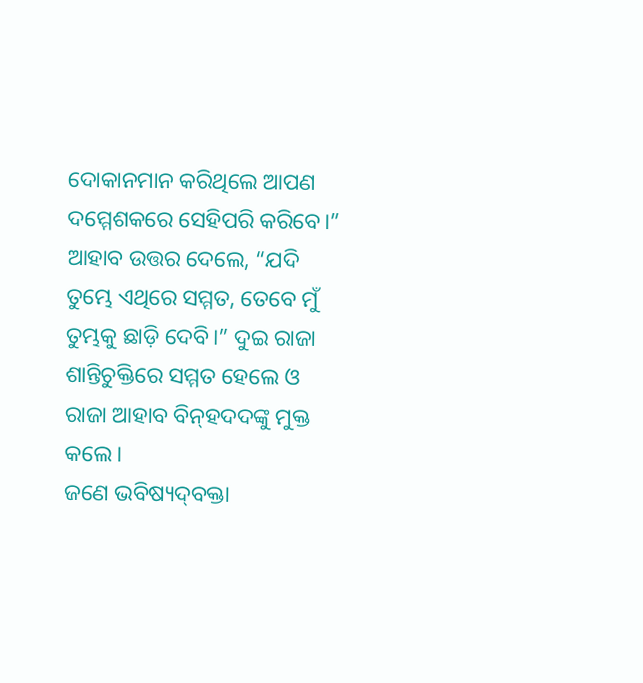ଦୋକାନମାନ କରିଥିଲେ ଆପଣ ଦମ୍ମେଶକରେ ସେହିପରି କରିବେ।”
ଆହାବ ଉତ୍ତର ଦେଲେ, “ଯଦି ତୁମ୍ଭେ ଏଥିରେ ସମ୍ମତ, ତେବେ ମୁଁ ତୁମ୍ଭକୁ ଛାଡ଼ି ଦେବି।” ଦୁଇ ରାଜା ଶାନ୍ତିଚୁକ୍ତିରେ ସମ୍ମତ ହେଲେ ଓ ରାଜା ଆହାବ ବି‌ନ୍‌ହଦ‌ଦଙ୍କୁ ମୁକ୍ତ କଲେ।
ଜଣେ ଭବିଷ୍ୟ‌ଦ୍‌ବକ୍ତା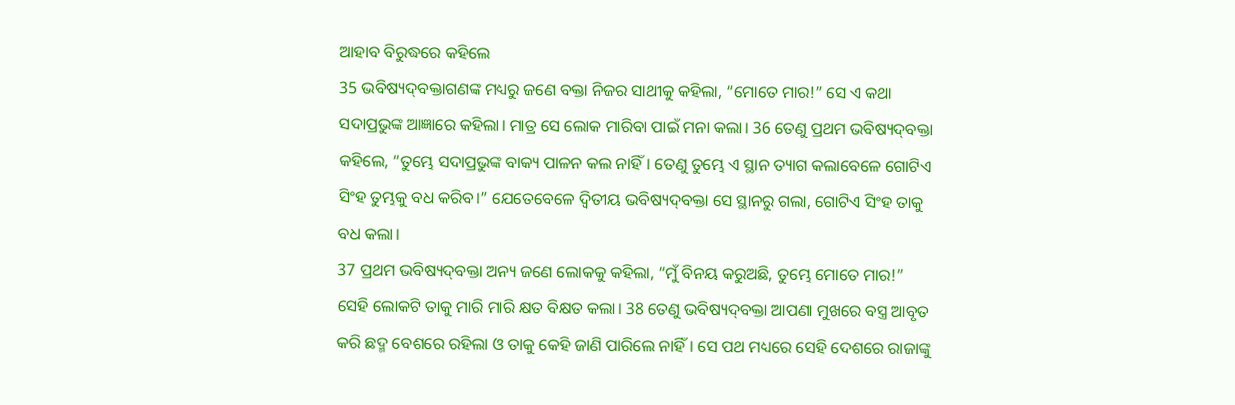ଆହାବ ବିରୁଦ୍ଧରେ କହିଲେ
35 ଭବିଷ୍ୟ‌ଦ୍‌ବକ୍ତାଗଣଙ୍କ ମଧ୍ୟରୁ ଜଣେ ବକ୍ତା ନିଜର ସାଥୀକୁ କହିଲା, “ମୋତେ ମାର!” ସେ ଏ କଥା ସଦାପ୍ରଭୁଙ୍କ ଆଜ୍ଞାରେ କହିଲା। ମାତ୍ର ସେ ଲୋକ ମାରିବା ପାଇଁ ମନା କଲା। 36 ତେଣୁ ପ୍ରଥମ ଭବିଷ୍ୟ‌ଦ୍‌ବକ୍ତା କହିଲେ, “ତୁମ୍ଭେ ସଦାପ୍ରଭୁଙ୍କ ବାକ୍ୟ ପାଳନ କଲ ନାହିଁ। ତେଣୁ ତୁମ୍ଭେ ଏ ସ୍ଥାନ ତ୍ୟାଗ କଲାବେଳେ ଗୋଟିଏ ସିଂହ ତୁମ୍ଭକୁ ବଧ କରିବ।” ଯେତେବେଳେ ଦ୍ୱିତୀୟ ଭବିଷ୍ୟ‌ଦ୍‌ବକ୍ତା ସେ ସ୍ଥାନରୁ ଗଲା, ଗୋଟିଏ ସିଂହ ତାକୁ ବଧ କଲା।
37 ପ୍ରଥମ ଭବିଷ୍ୟ‌ଦ୍‌ବକ୍ତା ଅନ୍ୟ ଜଣେ ଲୋକକୁ କହିଲା, “ମୁଁ ବିନୟ କରୁଅଛି, ତୁମ୍ଭେ ମୋତେ ମାର!”
ସେହି ଲୋକଟି ତାକୁ ମାରି ମାରି କ୍ଷତ ବିକ୍ଷତ କଲା। 38 ତେଣୁ ଭବିଷ୍ୟ‌ଦ୍‌ବକ୍ତା ଆପଣା ମୁଖରେ ବସ୍ତ୍ର ଆବୃତ କରି ଛଦ୍ମ ବେଶରେ ରହିଲା ଓ ତାକୁ କେହି ଜାଣି ପାରିଲେ ନାହିଁ। ସେ ପଥ ମଧ୍ୟରେ ସେହି ଦେଶରେ ରାଜାଙ୍କୁ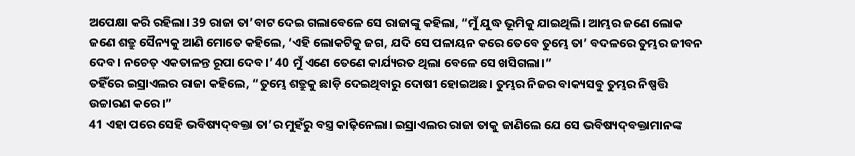ଅପେକ୍ଷା କରି ରହିଲା। 39 ରାଜା ତା’ବାଟ ଦେଇ ଗଲାବେଳେ ସେ ରାଜାଙ୍କୁ କହିଲା, “ମୁଁ ଯୁଦ୍ଧ ଭୂମିକୁ ଯାଇଥିଲି। ଆମ୍ଭର ଜଣେ ଲୋକ ଜଣେ ଶତ୍ରୁ ସୈନ୍ୟକୁ ଆଣି ମୋତେ କହିଲେ, ‘ଏହି ଲୋକଟିକୁ ଜଗ, ଯଦି ସେ ପଳାୟନ କରେ ତେବେ ତୁମ୍ଭେ ତା’ ବଦଳରେ ତୁମ୍ଭର ଜୀବନ ଦେବ। ନଚେତ୍ ଏକତାଳନ୍ତ ରୂପା ଦେବ।’ 40 ମୁଁ ଏଣେ ତେଣେ କାର୍ଯ୍ୟରତ ଥିଲା ବେଳେ ସେ ଖସିଗଲା।”
ତହିଁରେ ଇସ୍ରାଏଲର ରାଜା କହିଲେ, “ତୁମ୍ଭେ ଶତ୍ରୁକୁ ଛାଡ଼ି ଦେଇଥିବାରୁ ଦୋଷୀ ହୋଇଅଛ। ତୁମ୍ଭର ନିଜର ବାକ୍ୟସବୁ ତୁମ୍ଭର ନିଷ୍ପତ୍ତି ଉଚ୍ଚାରଣ କରେ।”
41 ଏହା ପରେ ସେହି ଭବିଷ୍ୟ‌ଦ୍‌ବକ୍ତା ତା’ର ମୁହଁରୁ ବସ୍ତ୍ର କାଢ଼ିନେଲା। ଇସ୍ରାଏଲର ରାଜା ତାକୁ ଜାଣିଲେ ଯେ ସେ ଭବିଷ୍ୟ‌ଦ୍‌ବକ୍ତାମାନଙ୍କ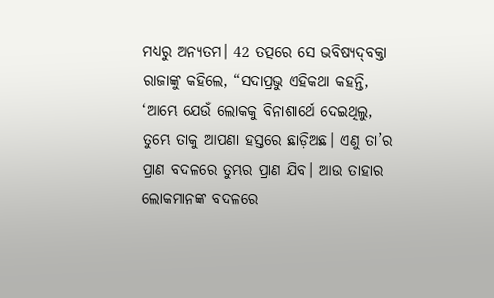ମଧ୍ୟରୁ ଅନ୍ୟତମ। 42 ତତ୍ପରେ ସେ ଭବିଷ୍ୟ‌ଦ୍‌ବକ୍ତା ରାଜାଙ୍କୁ କହିଲେ, “ସଦାପ୍ରଭୁ ଏହିକଥା କହନ୍ତି, ‘ଆମ୍ଭେ ଯେଉଁ ଲୋକକୁ ବିନାଶାର୍ଥେ ଦେଇଥିଲୁ, ତୁମ୍ଭେ ତାକୁ ଆପଣା ହସ୍ତରେ ଛାଡ଼ିଅଛ। ଏଣୁ ତା’ର ପ୍ରାଣ ବଦଳରେ ତୁମ୍ଭର ପ୍ରାଣ ଯିବ। ଆଉ ତାହାର ଲୋକମାନଙ୍କ ବଦଳରେ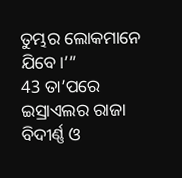ତୁମ୍ଭର ଲୋକମାନେ ଯିବେ।’”
43 ତା’ପରେ ଇସ୍ରାଏଲର ରାଜା ବିଦୀର୍ଣ୍ଣ ଓ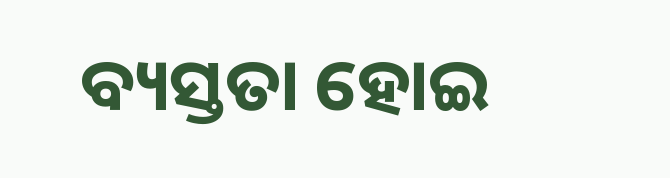ବ୍ୟସ୍ତତା ହୋଇ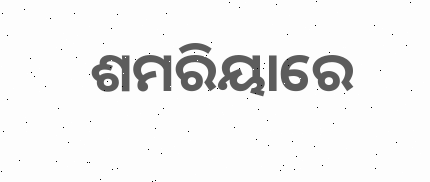ଶମରିୟାରେ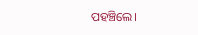ପହଞ୍ଚିଲେ।